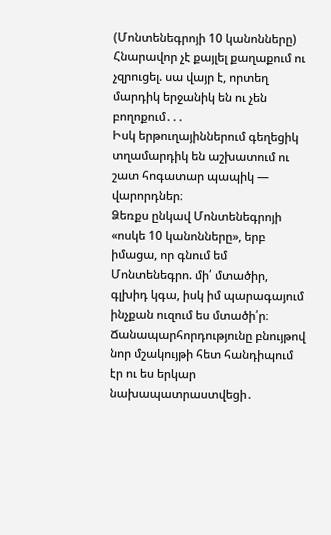(Մոնտենեգրոյի 10 կանոնները)
Հնարավոր չէ քայլել քաղաքում ու չզրուցել. սա վայր է, որտեղ մարդիկ երջանիկ են ու չեն բողոքում․․․
Իսկ երթուղայիններում գեղեցիկ տղամարդիկ են աշխատում ու շատ հոգատար պապիկ — վարորդներ։
Ձեռքս ընկավ Մոնտենեգրոյի «ոսկե 10 կանոնները», երբ իմացա, որ գնում եմ Մոնտենեգրո. մի՛ մտածիր, գլխիդ կգա, իսկ իմ պարագայում ինչքան ուզում ես մտածի՛ր։
Ճանապարհորդությունը բնույթով նոր մշակույթի հետ հանդիպում էր ու ես երկար նախապատրաստվեցի․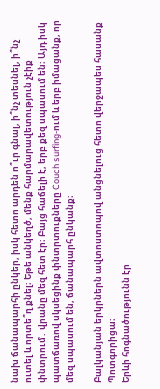նախ ճանապարհի ընկեր, իսկ հետո արդեն ո՞ւր գնալ, ի՞նչ տեսնել, ի՞նչ ուտել և որտե՞ղ քնել։ Եթե անկեղծ, մենք հարմարավետություն չէիք փնտրում․ վրանը մեզ հետ էր։ Բայց հաճելի է, երբ քեզ սպասում են։ Այդ իսկ պատճառով սկսեցինք փնտրտուքները Couch surfing-ում և երբ իմացանք, որ մեզ սպասում են, ճանապարհ ընկանք։

Բալկանյան երկրներն ավտոստոպով անցնելուց հետո վերջապես հասանք Պոտգորիցա։
Երևի հոգնածությունն էր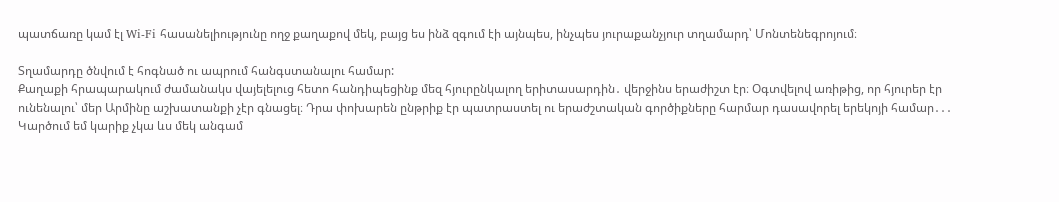պատճառը կամ էլ Wi-Fi հասանելիությունը ողջ քաղաքով մեկ, բայց ես ինձ զգում էի այնպես, ինչպես յուրաքանչյուր տղամարդ՝ Մոնտենեգրոյում։

Տղամարդը ծնվում է հոգնած ու ապրում հանգստանալու համար:
Քաղաքի հրապարակում ժամանակս վայելելուց հետո հանդիպեցինք մեզ հյուրընկալող երիտասարդին․ վերջինս երաժիշտ էր։ Օգտվելով առիթից, որ հյուրեր էր ունենալու՝ մեր Արմինը աշխատանքի չէր գնացել։ Դրա փոխարեն ընթրիք էր պատրաստել ու երաժշտական գործիքները հարմար դասավորել երեկոյի համար․․․ Կարծում եմ կարիք չկա ևս մեկ անգամ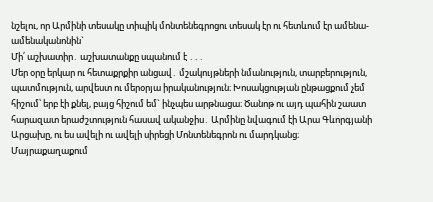նշելու, որ Արմինի տեսակը տիպիկ մոնտենեգրոցու տեսակ էր ու հետևում էր ամենա-ամենականոնին`
Մի՛ աշխատիր․ աշխատանքը սպանում է ․․․
Մեր օրը երկար ու հետաքրքիր անցավ․ մշակույթների նմանություն, տարբերություն, պատմություն, արվեստ ու մերօրյա իրականություն։ Խոսակցության ընթացքում չեմ հիշում՝ երբ էի քնել, բայց հիշում եմ` ինչպես արթնացա։ Ծանոթ ու այդ պահին շաատ հարազատ երաժշտություն հասավ ականջիս․ Արմինը նվագում էի Արա Գևորգյանի Արցախը, ու ես ավելի ու ավելի սիրեցի Մոնտենեգրոն ու մարդկանց։
Մայրաքաղաքում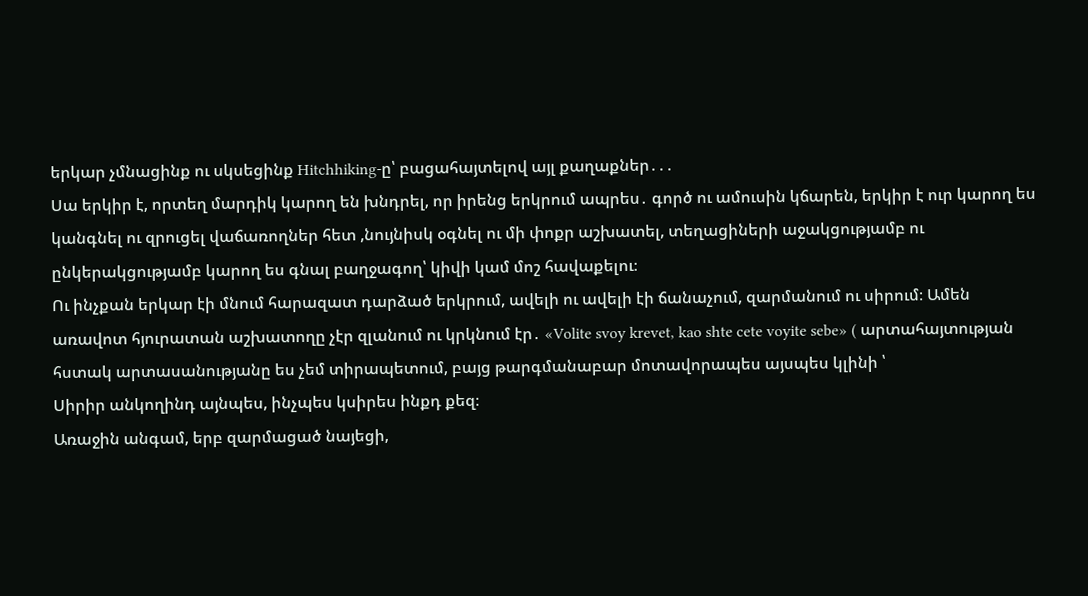երկար չմնացինք ու սկսեցինք Hitchhiking-ը՝ բացահայտելով այլ քաղաքներ․․․
Սա երկիր է, որտեղ մարդիկ կարող են խնդրել, որ իրենց երկրում ապրես․ գործ ու ամուսին կճարեն, երկիր է ուր կարող ես կանգնել ու զրուցել վաճառողներ հետ ,նույնիսկ օգնել ու մի փոքր աշխատել, տեղացիների աջակցությամբ ու ընկերակցությամբ կարող ես գնալ բաղջագող՝ կիվի կամ մոշ հավաքելու։
Ու ինչքան երկար էի մնում հարազատ դարձած երկրում, ավելի ու ավելի էի ճանաչում, զարմանում ու սիրում։ Ամեն առավոտ հյուրատան աշխատողը չէր զլանում ու կրկնում էր․ «Volite svoy krevet, kao shte cete voyite sebe» ( արտահայտության հստակ արտասանությանը ես չեմ տիրապետում, բայց թարգմանաբար մոտավորապես այսպես կլինի ՝
Սիրիր անկողինդ այնպես, ինչպես կսիրես ինքդ քեզ։
Առաջին անգամ, երբ զարմացած նայեցի,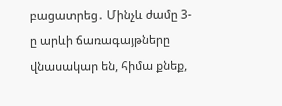բացատրեց․ Մինչև ժամը 3-ը արևի ճառագայթները վնասակար են, հիմա քնեք,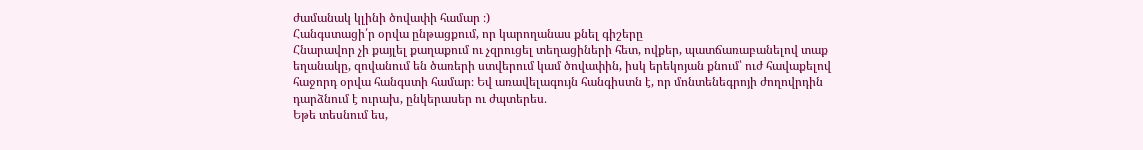ժամանակ կլինի ծովափի համար ։)
Հանգստացի՛ր օրվա ընթացքում, որ կարողանաս քնել գիշերը
Հնարավոր չի քայլել քաղաքում ու չզրուցել տեղացիների հետ, ովքեր, պատճառաբանելով տաք եղանակը, զովանում են ծառերի ստվերում կամ ծովափին, իսկ երեկոյան քնում՝ ուժ հավաքելով հաջորդ օրվա հանգստի համար։ Եվ առավելագույն հանգիստն է, որ մոնտենեգրոյի ժողովրդին դարձնում է ուրախ, ընկերասեր ու ժպտերես․
Եթե տեսնում ես,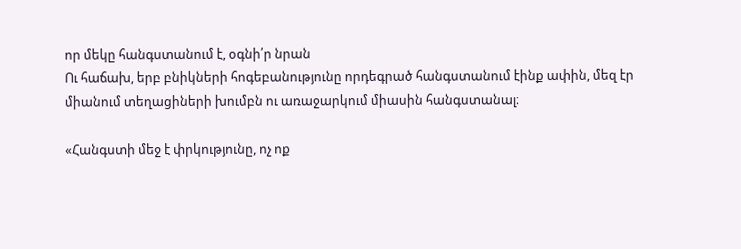որ մեկը հանգստանում է, օգնի՛ր նրան
Ու հաճախ, երբ բնիկների հոգեբանությունը որդեգրած հանգստանում էինք ափին, մեզ էր միանում տեղացիների խումբն ու առաջարկում միասին հանգստանալ։

«Հանգստի մեջ է փրկությունը, ոչ ոք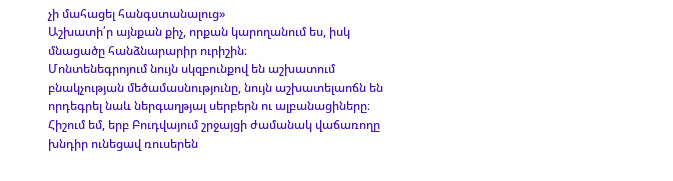չի մահացել հանգստանալուց»
Աշխատի՛ր այնքան քիչ, որքան կարողանում ես, իսկ մնացածը հանձնարարիր ուրիշին։
Մոնտենեգրոյում նույն սկզբունքով են աշխատում բնակչության մեծամասնությունը, նույն աշխատելաոճն են որդեգրել նաև ներգաղթյալ սերբերն ու ալբանացիները։ Հիշում եմ, երբ Բուդվայում շրջայցի ժամանակ վաճառողը խնդիր ունեցավ ռուսերեն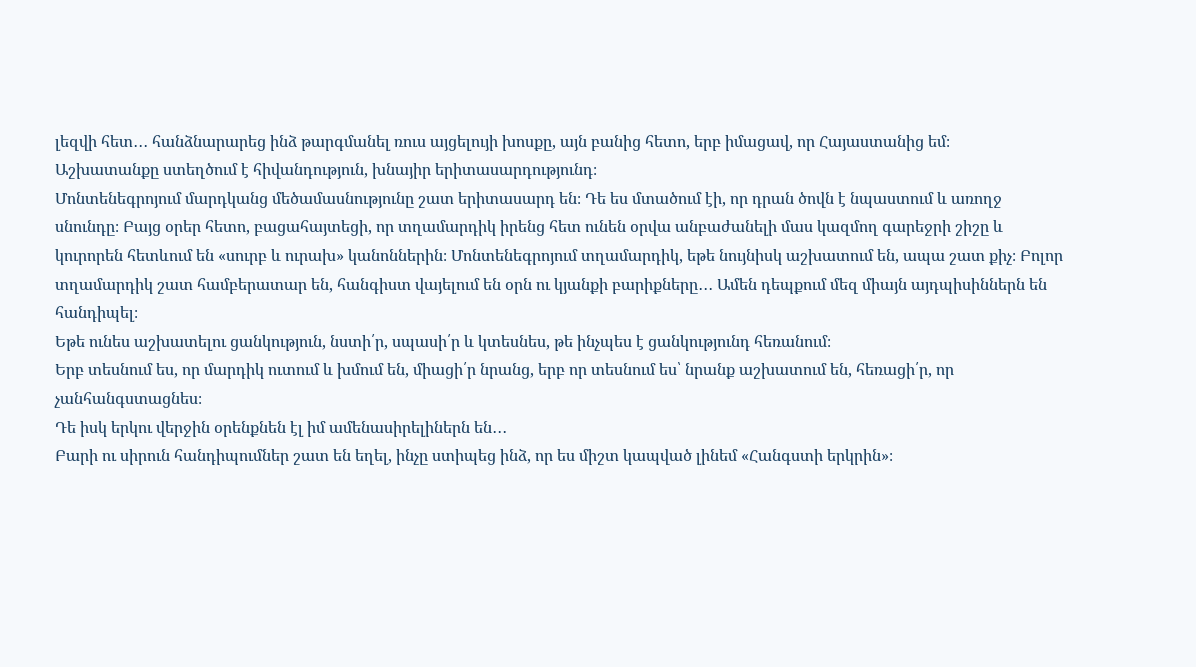լեզվի հետ․․․ հանձնարարեց ինձ թարգմանել ռուս այցելույի խոսքը, այն բանից հետո, երբ իմացավ, որ Հայաստանից եմ։
Աշխատանքը ստեղծում է հիվանդություն, խնայիր երիտասարդությունդ։
Մոնտենեգրոյում մարդկանց մեծամասնությունը շատ երիտասարդ են։ Դե ես մտածում էի, որ դրան ծովն է նպաստում և առողջ սնունդը։ Բայց օրեր հետո, բացահայտեցի, որ տղամարդիկ իրենց հետ ունեն օրվա անբաժանելի մաս կազմող գարեջրի շիշը և կուրորեն հետևում են «սուրբ և ուրախ» կանոններին։ Մոնտենեգրոյում տղամարդիկ, եթե նույնիսկ աշխատում են, ապա շատ քիչ։ Բոլոր տղամարդիկ շատ համբերատար են, հանգիստ վայելում են օրն ու կյանքի բարիքները․․․ Ամեն դեպքում մեզ միայն այդպիսիններն են հանդիպել։
Եթե ունես աշխատելու ցանկություն, նստի՛ր, սպասի՛ր և կտեսնես, թե ինչպես է ցանկությունդ հեռանում։
Երբ տեսնում ես, որ մարդիկ ուտում և խմում են, միացի՛ր նրանց, երբ որ տեսնում ես՝ նրանք աշխատում են, հեռացի՛ր, որ չանհանգստացնես։
Դե իսկ երկու վերջին օրենքնեն էլ իմ ամենասիրելիներն են․․․
Բարի ու սիրուն հանդիպումներ շատ են եղել, ինչը ստիպեց ինձ, որ ես միշտ կապված լինեմ «Հանգստի երկրին»։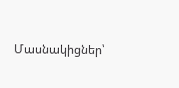Մասնակիցներ՝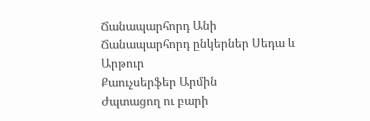Ճանապարհորդ Անի
Ճանապարհորդ ընկերներ Սեդա և Արթուր
Քաուչսերֆեր Արմին
Ժպտացող ու բարի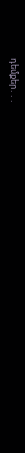դեմքեր․․․